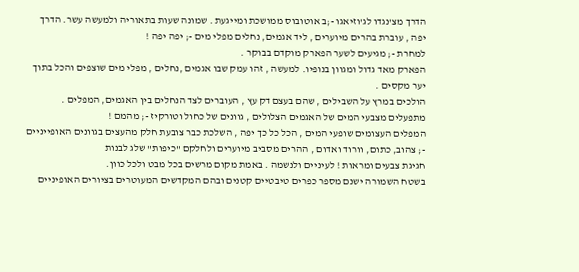הדרך מצ'נגדו לג'וזיאגו -;ב אוטובוס ממושכת ומייגעת . שמונה שעות בתאוריה ולמעשה עשר. הדרך יפה , עוברת בהרים מיוערים , ליד אגמים, נחלים מפלי מים -; יפה יפה !
למחרת -; מגיעים לשער הפארק מוקדם בבוקר .
הפארק מאד גדול ומגוון בנופיו. למעשה , זהו עמק שבו אגמים ,נחלים , מפלי מים שוצפים והכל בתוך יער מקסים .
הולכים במרץ על השבילים , שהם בעצם דק עץ , העוברים לצד הנחלים בין האגמים, המפלים . מתפעלים מצבעי המים של האגמים הצלולים , גוונים של כחול וטורקיז -; מהמם !
המפלים העצומים שופעי המים , הכל כל כך יפה , השלכת כבר צובעת חלק מהעצים בגוונים האופייניים -; צהוב, כתום, וורוד ואדום , ההרים מסביב מיוערים ולחלקם "כיפות" שלג לבנות
חגיגת צבעים ומראות ! לעיניים ולנשמה . באמת מקום מרשים בכל מבט ולכל כוון.
בשטח השמורה ישנם מספר כפרים טיבטיים קטנים ובהם המקדשים המעוטרים בציורים האופיניים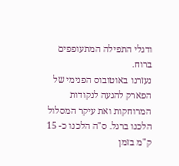ודגלי התפילה המתעופפים ברוח.
נעזרנו באוטובוס הפנימי של הפארק להגעה לנקודות המרוחקות ואת עיקר המסלול הלכנו ברגל. ס"ה הלכנו כ- 15 ק"מ בזמן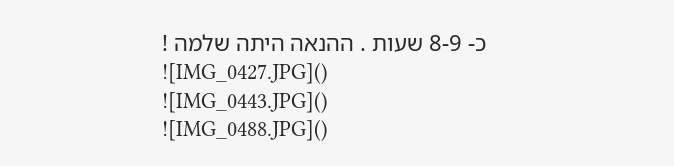כ- 8-9 שעות . ההנאה היתה שלמה !
![IMG_0427.JPG]()
![IMG_0443.JPG]()
![IMG_0488.JPG]()